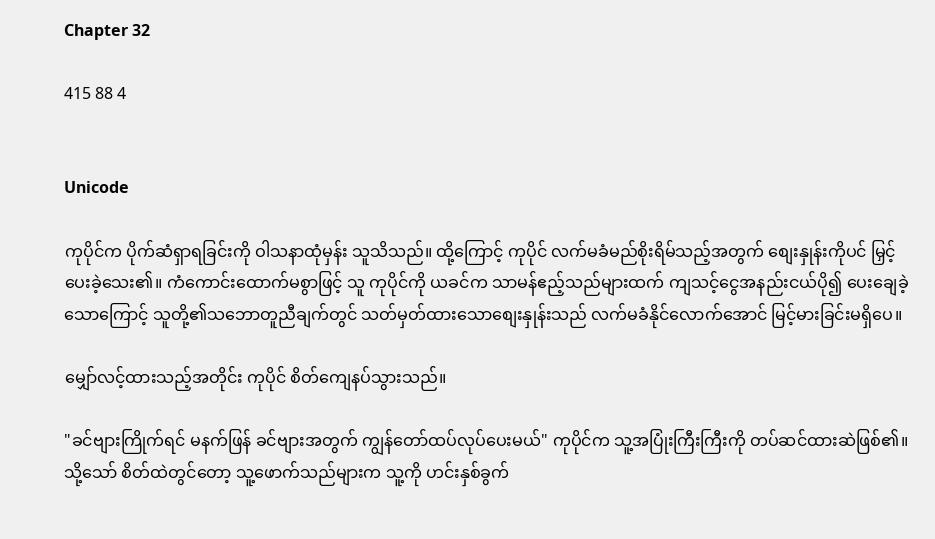Chapter 32

415 88 4


Unicode

ကုပိုင်က ပိုက်ဆံရှာရခြင်းကို ဝါသနာထုံမှန်း သူသိသည်။ ထို့ကြောင့် ကုပိုင် လက်မခံမည်စိုးရိမ်သည့်အတွက် စျေးနှုန်းကိုပင် မြှင့်ပေးခဲ့သေး၏။ ကံကောင်းထောက်မစွာဖြင့် သူ ကုပိုင်ကို ယခင်က သာမန်ဧည့်သည်များထက် ကျသင့်ငွေအနည်းငယ်ပို၍ ပေးချေခဲ့သောကြောင့် သူတို့၏သဘောတူညီချက်တွင် သတ်မှတ်ထားသောစျေးနှုန်းသည် လက်မခံနိုင်လောက်အောင် မြင့်မားခြင်းမရှိပေ။

မျှော်လင့်ထားသည့်အတိုင်း ကုပိုင် စိတ်ကျေနပ်သွားသည်။

"ခင်ဗျားကြိုက်ရင် မနက်ဖြန် ခင်ဗျားအတွက် ကျွန်တော်ထပ်လုပ်ပေးမယ်" ကုပိုင်က သူ့အပြုံးကြီးကြီးကို တပ်ဆင်ထားဆဲဖြစ်၏။ သို့သော် စိတ်ထဲတွင်တော့ သူ့ဖောက်သည်များက သူ့ကို ဟင်းနှစ်ခွက်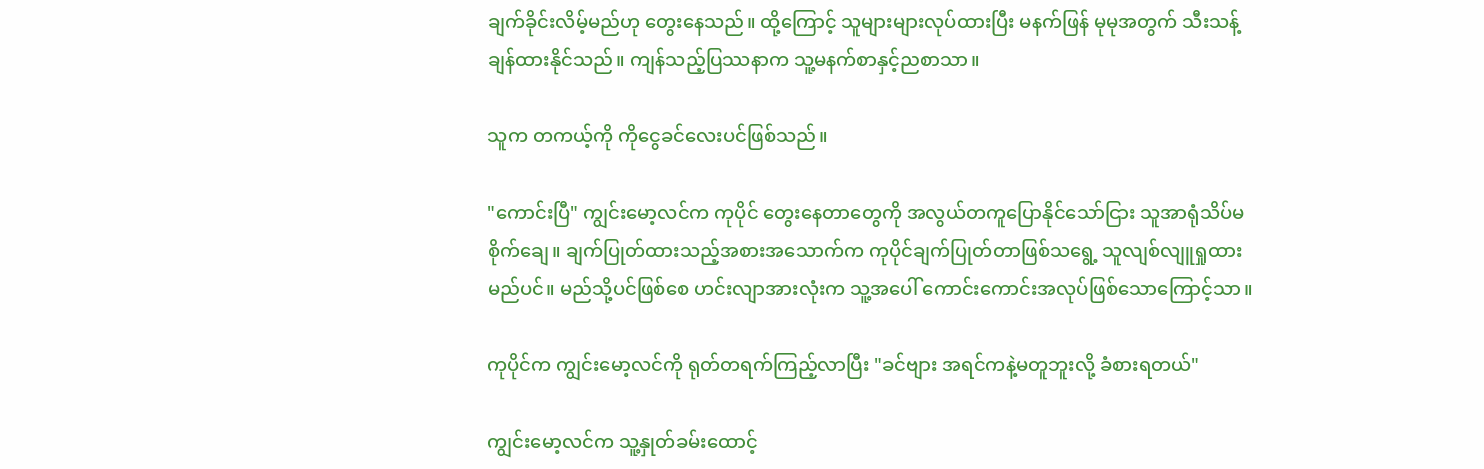ချက်ခိုင်းလိမ့်မည်ဟု တွေးနေသည်။ ထို့ကြောင့် သူများများလုပ်ထားပြီး မနက်ဖြန် မုမုအတွက် သီးသန့်ချန်ထားနိုင်သည်။ ကျန်သည့်ပြဿနာက သူ့မနက်စာနှင့်ညစာသာ။

သူက တကယ့်ကို ကိုငွေခင်လေးပင်ဖြစ်သည်။

"ကောင်းပြီ" ကျွင်းမော့လင်က ကုပိုင် တွေးနေတာတွေကို အလွယ်တကူပြောနိုင်သော်ငြား သူအာရုံသိပ်မစိုက်ချေ။ ချက်ပြုတ်ထားသည့်အစားအသောက်က ကုပိုင်ချက်ပြုတ်တာဖြစ်သရွေ့ သူလျစ်လျူရှုထားမည်ပင်။ မည်သို့ပင်ဖြစ်စေ ဟင်းလျာအားလုံးက သူ့အပေါ် ကောင်းကောင်းအလုပ်ဖြစ်သောကြောင့်သာ။

ကုပိုင်က ကျွင်းမော့လင်ကို ရုတ်တရက်ကြည့်လာပြီး "ခင်ဗျား အရင်ကနဲ့မတူဘူးလို့ ခံစားရတယ်"

ကျွင်းမော့လင်က သူ့နှုတ်ခမ်းထောင့်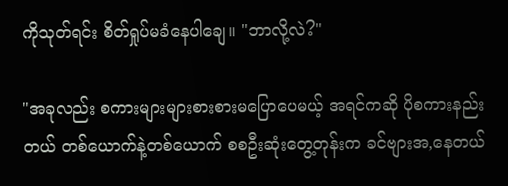ကိုသုတ်ရင်း စိတ်ရှုပ်မခံနေပါချေ။ "ဘာလို့လဲ?"

"အခုလည်း စကားများများစားစားမပြောပေမယ့် အရင်ကဆို ပိုစကားနည်းတယ် တစ်ယောက်နဲ့တစ်ယောက် စစဦးဆုံးတွေ့တုန်းက ခင်ဗျားအ,နေတယ်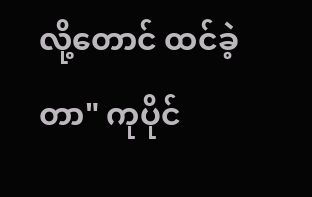လို့တောင် ထင်ခဲ့တာ" ကုပိုင်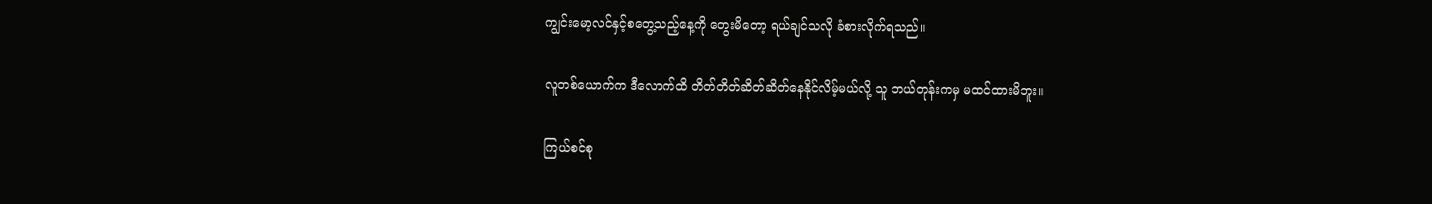ကျွင်းမော့လင်နှင့်စတွေ့သည့်နေ့ကို တွေးမိတော့ ရယ်ချင်သလို ခံစားလိုက်ရသည်။

လူတစ်ယောက်က ဒီလောက်ထိ တိတ်တိတ်ဆိတ်ဆိတ်နေနိုင်လိမ့်မယ်လို့ သူ ဘယ်တုန်းကမှ မထင်ထားမိဘူး။

ကြယ်စင်စု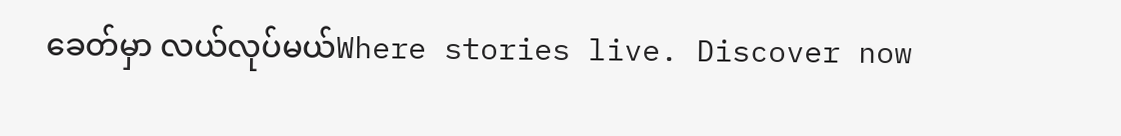ခေတ်မှာ လယ်လုပ်မယ်Where stories live. Discover now